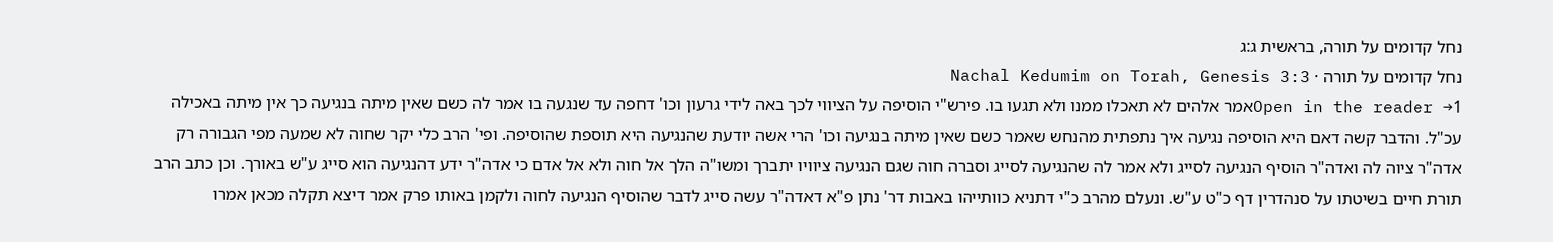נחל קדומים על תורה, בראשית ג:ג
נחל קדומים על תורה · Nachal Kedumim on Torah, Genesis 3:3
Open in the reader →1אמר אלהים לא תאכלו ממנו ולא תגעו בו. פירש"י הוסיפה על הציווי לכך באה לידי גרעון וכו' דחפה עד שנגעה בו אמר לה כשם שאין מיתה בנגיעה כך אין מיתה באכילה עכ"ל. והדבר קשה דאם היא הוסיפה נגיעה איך נתפתית מהנחש שאמר כשם שאין מיתה בנגיעה וכו' הרי אשה יודעת שהנגיעה היא תוספת שהוסיפה. ופי' הרב כלי יקר שחוה לא שמעה מפי הגבורה רק אדה"ר ציוה לה ואדה"ר הוסיף הנגיעה לסייג ולא אמר לה שהנגיעה לסייג וסברה חוה שגם הנגיעה ציוויו יתברך ומשו"ה הלך אל חוה ולא אל אדם כי אדה"ר ידע דהנגיעה הוא סייג ע"ש באורך. וכן כתב הרב תורת חיים בשיטתו על סנהדרין דף כ"ט ע"ש. ונעלם מהרב כ"י דתניא כוותייהו באבות דר' נתן פ"א דאדה"ר עשה סייג לדבר שהוסיף הנגיעה לחוה ולקמן באותו פרק אמר דיצא תקלה מכאן אמרו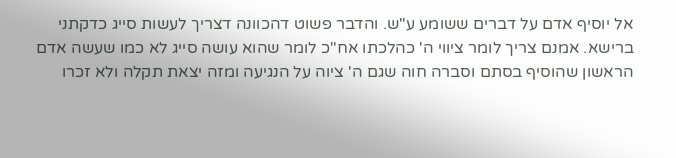אל יוסיף אדם על דברים ששומע ע"ש. והדבר פשוט דהכוונה דצריך לעשות סייג כדקתני ברישא. אמנם צריך לומר ציווי ה' כהלכתו אח"כ לומר שהוא עושה סייג לא כמו שעשה אדם הראשון שהוסיף בסתם וסברה חוה שגם ה' ציוה על הנגיעה ומזה יצאת תקלה ולא זכרו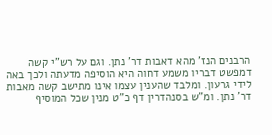הרבנים הנז' מהא דאבות דר' נתן. וגם על רש"י קשה דמפשט דבריו משמע דחוה היא הוסיפה מדעתה ולכך באה לידי גרעון. ומלבד שהענין עצמו אינו מתישב קשה מאבות דר' נתן. ומ"ש בסנהדרין דף כ"ט מנין שכל המוסיף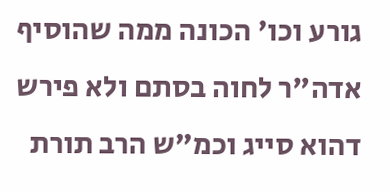גורע וכו' הכונה ממה שהוסיף אדה"ר לחוה בסתם ולא פירש דהוא סייג וכמ"ש הרב תורת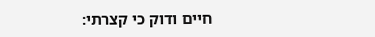חיים ודוק כי קצרתי: